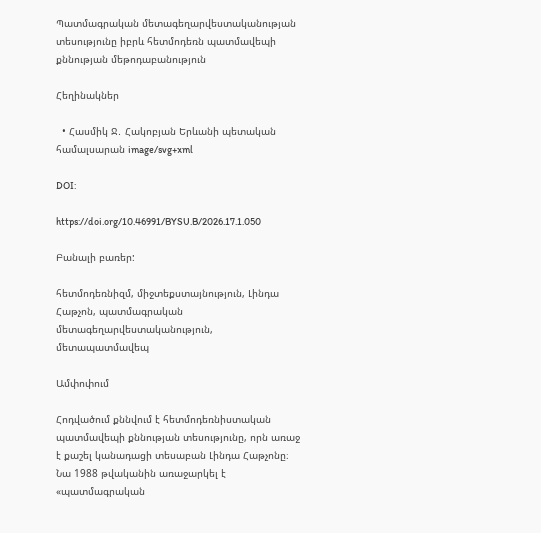Պատմագրական մետագեղարվեստականության տեսությունը իբրև հետմոդեռն պատմավեպի քննության մեթոդաբանություն

Հեղինակներ

  • Հասմիկ Ջ․ Հակոբյան Երևանի պետական համալսարան image/svg+xml

DOI:

https://doi.org/10.46991/BYSU.B/2026.17.1.050

Բանալի բառեր:

հետմոդեռնիզմ, միջտեքստայնություն, Լինդա Հաթչոն, պատմագրական մետագեղարվեստականություն, մետապատմավեպ

Ամփոփում

Հոդվածում քննվում է հետմոդեռնիստական պատմավեպի քննության տեսությունը, որն առաջ է քաշել կանադացի տեսաբան Լինդա Հաթչոնը։ Նա 1988 թվականին առաջարկել է «պատմագրական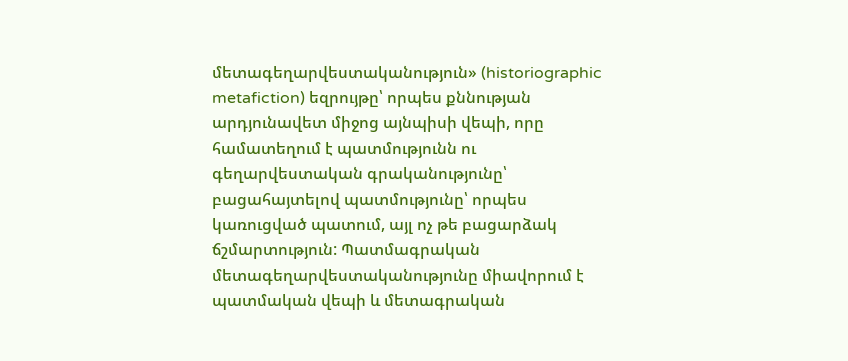մետագեղարվեստականություն» (historiographic metafiction) եզրույթը՝ որպես քննության արդյունավետ միջոց այնպիսի վեպի, որը համատեղում է պատմությունն ու գեղարվեստական գրականությունը՝ բացահայտելով պատմությունը՝ որպես կառուցված պատում, այլ ոչ թե բացարձակ ճշմարտություն: Պատմագրական մետագեղարվեստականությունը միավորում է պատմական վեպի և մետագրական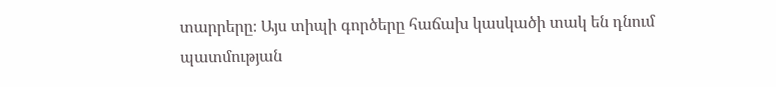տարրերը։ Այս տիպի գործերը հաճախ կասկածի տակ են դնում պատմության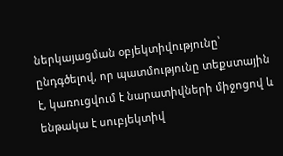ներկայացման օբյեկտիվությունը՝ ընդգծելով, որ պատմությունը տեքստային է, կառուցվում է նարատիվների միջոցով և ենթակա է սուբյեկտիվ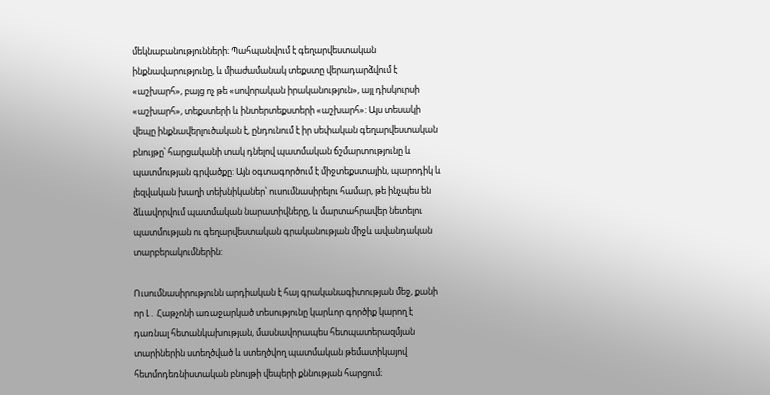մեկնաբանությունների։ Պահպանվում է գեղարվեստական ինքնավարությունը, և միաժամանակ տեքստը վերադարձվում է «աշխարհ», բայց ոչ թե «սովորական իրականություն», այլ դիսկուրսի «աշխարհ», տեքստերի և ինտերտեքստերի «աշխարհ»: Այս տեսակի վեպը ինքնավերլուծական է, ընդունում է իր սեփական գեղարվեստական բնույթը՝ հարցականի տակ դնելով պատմական ճշմարտությունը և պատմության գրվածքը: Այն օգտագործում է միջտեքստային, պարոդիկ և լեզվական խաղի տեխնիկաներ՝ ուսումնասիրելու համար, թե ինչպես են ձևավորվում պատմական նարատիվները, և մարտահրավեր նետելու պատմության ու գեղարվեստական գրականության միջև ավանդական տարբերակումներին:

Ուսումնասիրությունն արդիական է հայ գրականագիտության մեջ, քանի որ Լ․ Հաթչոնի առաջարկած տեսությունը կարևոր գործիք կարող է դառնալ հետանկախության, մասնավորապես հետպատերազմյան տարիներին ստեղծված և ստեղծվող պատմական թեմատիկայով հետմոդեռնիստական բնույթի վեպերի քննության հարցում։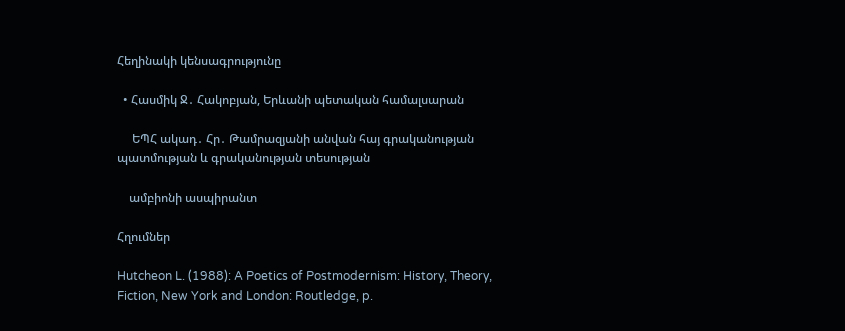Հեղինակի կենսագրությունը

  • Հասմիկ Ջ․ Հակոբյան, Երևանի պետական համալսարան

     ԵՊՀ ակադ․ Հր․ Թամրազյանի անվան հայ գրականության պատմության և գրականության տեսության

    ամբիոնի ասպիրանտ

Հղումներ

Hutcheon L. (1988): A Poetics of Postmodernism: History, Theory, Fiction, New York and London: Routledge, p.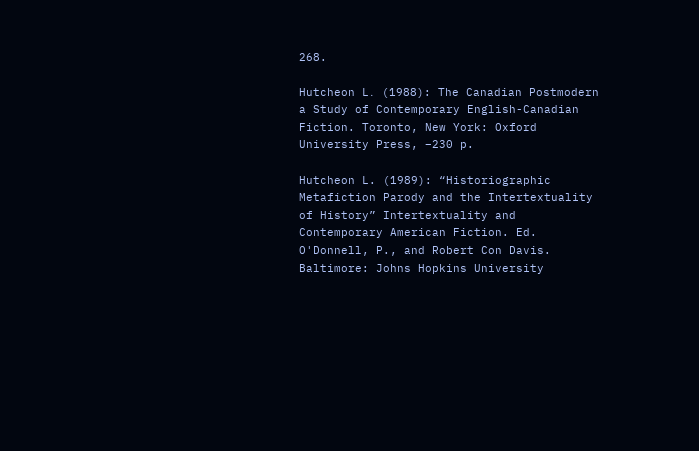268.

Hutcheon L․ (1988): The Canadian Postmodern a Study of Contemporary English-Canadian Fiction. Toronto, New York: Oxford University Press, –230 p.

Hutcheon L. (1989): “Historiographic Metafiction Parody and the Intertextuality of History” Intertextuality and Contemporary American Fiction. Ed. O'Donnell, P., and Robert Con Davis. Baltimore: Johns Hopkins University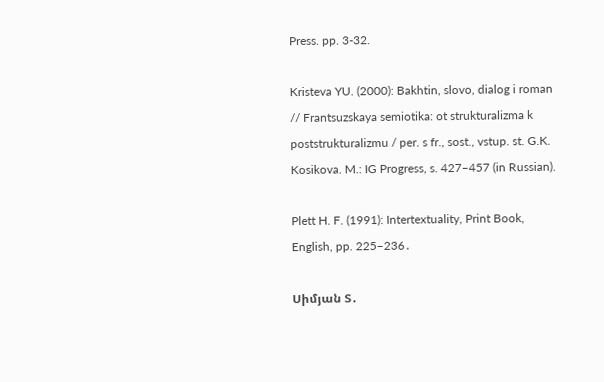Press. pp. 3-32.

Kristeva YU. (2000): Bakhtin, slovo, dialog i roman // Frantsuzskaya semiotika: ot strukturalizma k poststrukturalizmu / per. s fr., sost., vstup. st. G.K. Kosikova. M.: IG Progress, s. 427–457 (in Russian).

Plett H. F. (1991): Intertextuality, Print Book, English, pp. 225–236․

Սիմյան Տ․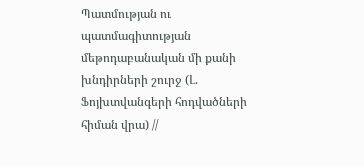Պատմության ու պատմագիտության մեթոդաբանական մի քանի խնդիրների շուրջ (Լ. Ֆոյխտվանգերի հոդվածների հիման վրա) //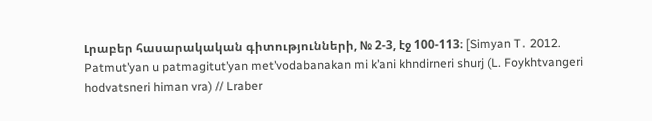Լրաբեր հասարակական գիտությունների, № 2-3, էջ 100-113։ [Simyan T․ 2012. Patmut’yan u patmagitut’yan met’vodabanakan mi k’ani khndirneri shurj (L. Foykhtvangeri hodvatsneri himan vra) // Lraber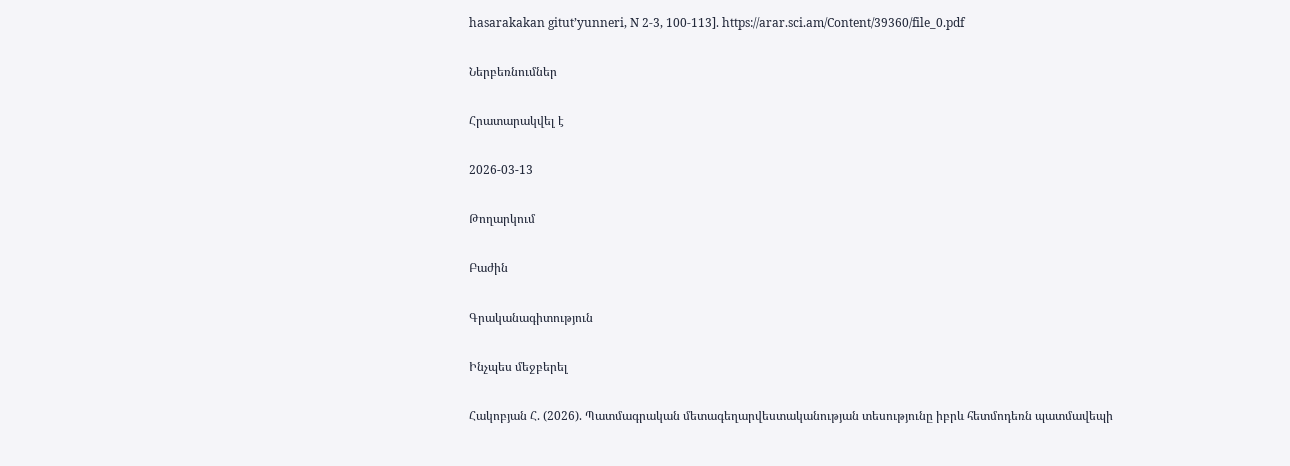hasarakakan gitut’yunneri, N 2-3, 100-113]. https://arar.sci.am/Content/39360/file_0.pdf

Ներբեռնումներ

Հրատարակվել է

2026-03-13

Թողարկում

Բաժին

Գրականագիտություն

Ինչպես մեջբերել

Հակոբյան Հ. (2026). Պատմագրական մետագեղարվեստականության տեսությունը իբրև հետմոդեռն պատմավեպի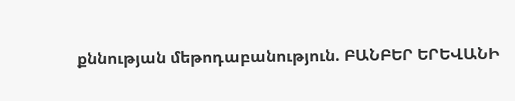քննության մեթոդաբանություն. ԲԱՆԲԵՐ ԵՐԵՎԱՆԻ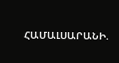ՀԱՄԱԼՍԱՐԱՆԻ.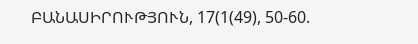ԲԱՆԱՍԻՐՈՒԹՅՈՒՆ, 17(1(49), 50-60.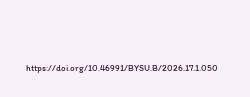https://doi.org/10.46991/BYSU.B/2026.17.1.050